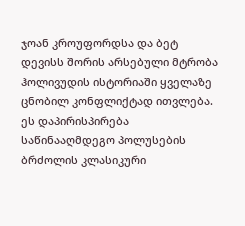ჯოან კროუფორდსა და ბეტ დევისს შორის არსებული მტრობა ჰოლივუდის ისტორიაში ყველაზე ცნობილ კონფლიქტად ითვლება. ეს დაპირისპირება საწინააღმდეგო პოლუსების ბრძოლის კლასიკური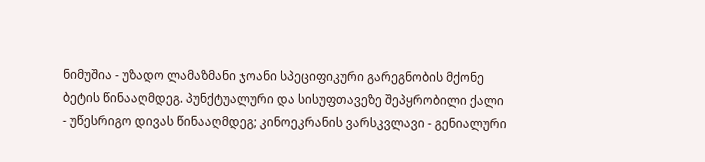ნიმუშია - უზადო ლამაზმანი ჯოანი სპეციფიკური გარეგნობის მქონე ბეტის წინააღმდეგ. პუნქტუალური და სისუფთავეზე შეპყრობილი ქალი - უწესრიგო დივას წინააღმდეგ; კინოეკრანის ვარსკვლავი - გენიალური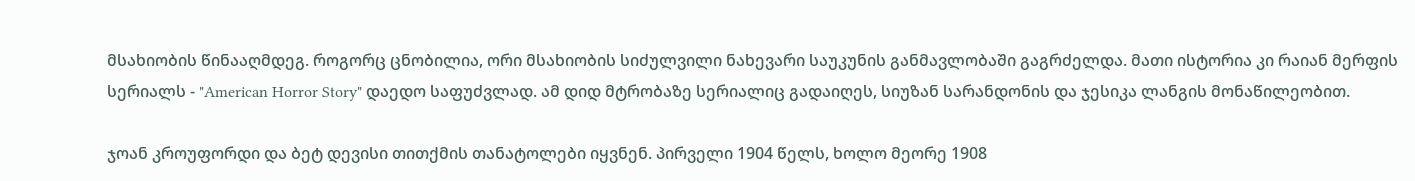მსახიობის წინააღმდეგ. როგორც ცნობილია, ორი მსახიობის სიძულვილი ნახევარი საუკუნის განმავლობაში გაგრძელდა. მათი ისტორია კი რაიან მერფის სერიალს - "American Horror Story" დაედო საფუძვლად. ამ დიდ მტრობაზე სერიალიც გადაიღეს, სიუზან სარანდონის და ჯესიკა ლანგის მონაწილეობით.

ჯოან კროუფორდი და ბეტ დევისი თითქმის თანატოლები იყვნენ. პირველი 1904 წელს, ხოლო მეორე 1908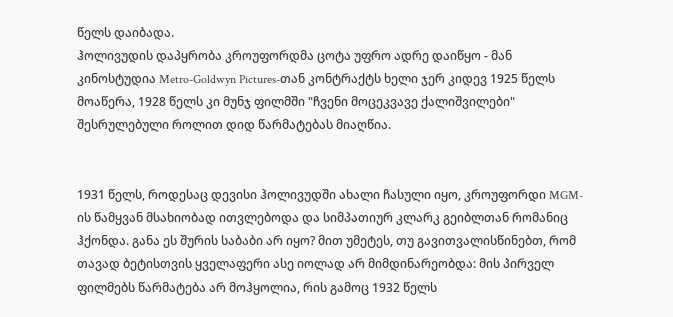წელს დაიბადა.
ჰოლივუდის დაპყრობა კროუფორდმა ცოტა უფრო ადრე დაიწყო - მან კინოსტუდია Metro-Goldwyn Pictures-თან კონტრაქტს ხელი ჯერ კიდევ 1925 წელს მოაწერა, 1928 წელს კი მუნჯ ფილმში "ჩვენი მოცეკვავე ქალიშვილები" შესრულებული როლით დიდ წარმატებას მიაღწია.


1931 წელს, როდესაც დევისი ჰოლივუდში ახალი ჩასული იყო, კროუფორდი MGM-ის წამყვან მსახიობად ითვლებოდა და სიმპათიურ კლარკ გეიბლთან რომანიც ჰქონდა. განა ეს შურის საბაბი არ იყო? მით უმეტეს, თუ გავითვალისწინებთ, რომ თავად ბეტისთვის ყველაფერი ასე იოლად არ მიმდინარეობდა: მის პირველ ფილმებს წარმატება არ მოჰყოლია, რის გამოც 1932 წელს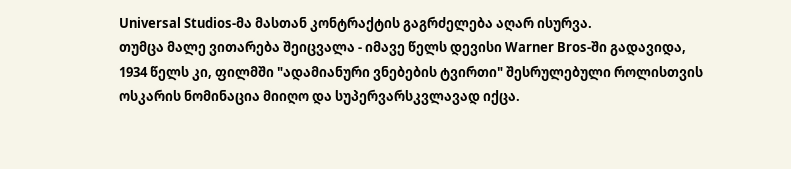Universal Studios-მა მასთან კონტრაქტის გაგრძელება აღარ ისურვა.
თუმცა მალე ვითარება შეიცვალა - იმავე წელს დევისი Warner Bros-ში გადავიდა, 1934 წელს კი, ფილმში "ადამიანური ვნებების ტვირთი" შესრულებული როლისთვის ოსკარის ნომინაცია მიიღო და სუპერვარსკვლავად იქცა.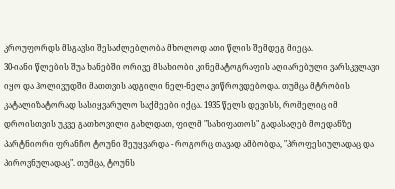კროუფორდს მსგავსი შესაძლებლობა მხოლოდ ათი წლის შემდეგ მიეცა.
30-იანი წლების შუა ხანებში ორივე მსახიობი კინემატოგრაფის აღიარებული ვარსკვლავი იყო და ჰოლივუდში მათთვის ადგილი ნელ-ნელა ვიწროვდებოდა. თუმცა მტრობის კატალიზატორად სასიყვარულო საქმეები იქცა. 1935 წელს დევისს, რომელიც იმ დროისთვის უკვე გათხოვილი გახლდათ, ფილმ "სახიფათოს" გადასაღებ მოედანზე პარტნიორი ფრანჩო ტოუნი შეუყვარდა - როგორც თავად ამბობდა, "პროფესიულადაც და პიროვნულადაც". თუმცა, ტოუნს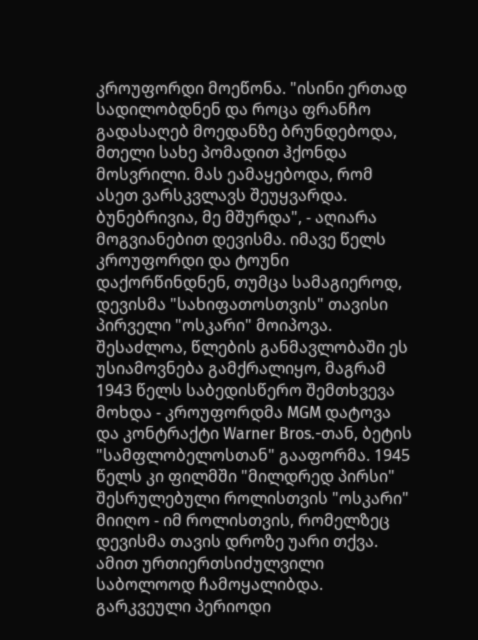კროუფორდი მოეწონა. "ისინი ერთად სადილობდნენ და როცა ფრანჩო გადასაღებ მოედანზე ბრუნდებოდა, მთელი სახე პომადით ჰქონდა მოსვრილი. მას ეამაყებოდა, რომ ასეთ ვარსკვლავს შეუყვარდა. ბუნებრივია, მე მშურდა", - აღიარა მოგვიანებით დევისმა. იმავე წელს კროუფორდი და ტოუნი დაქორწინდნენ, თუმცა სამაგიეროდ, დევისმა "სახიფათოსთვის" თავისი პირველი "ოსკარი" მოიპოვა.
შესაძლოა, წლების განმავლობაში ეს უსიამოვნება გამქრალიყო, მაგრამ 1943 წელს საბედისწერო შემთხვევა მოხდა - კროუფორდმა MGM დატოვა და კონტრაქტი Warner Bros.-თან, ბეტის "სამფლობელოსთან" გააფორმა. 1945 წელს კი ფილმში "მილდრედ პირსი" შესრულებული როლისთვის "ოსკარი" მიიღო - იმ როლისთვის, რომელზეც დევისმა თავის დროზე უარი თქვა. ამით ურთიერთსიძულვილი საბოლოოდ ჩამოყალიბდა. გარკვეული პერიოდი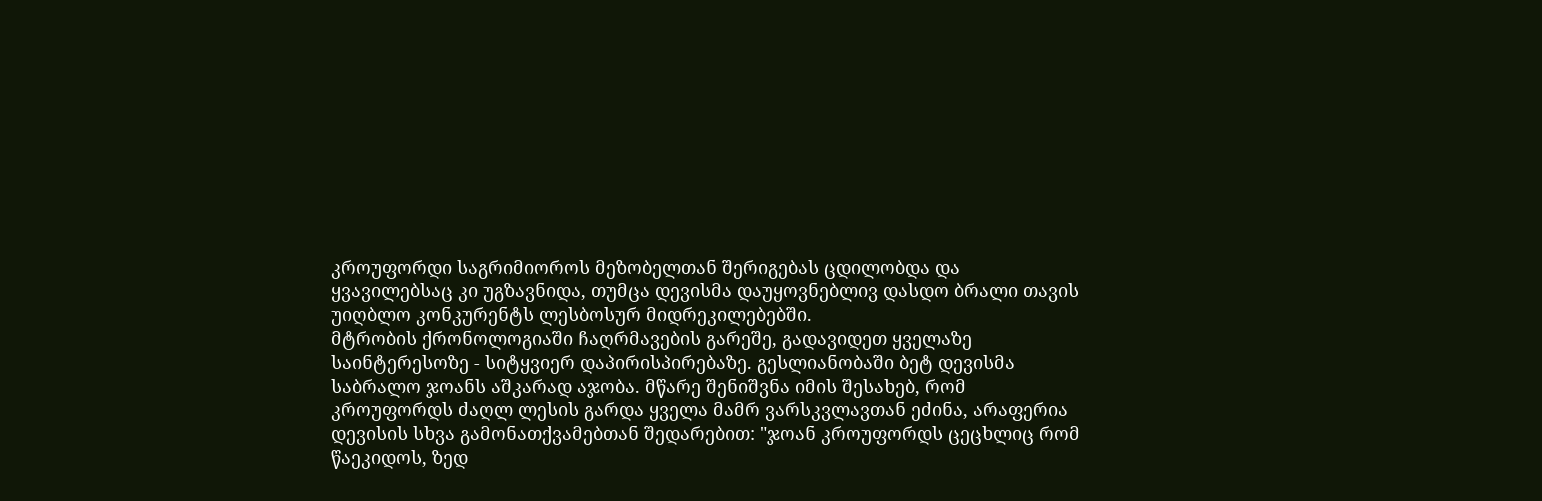კროუფორდი საგრიმიოროს მეზობელთან შერიგებას ცდილობდა და ყვავილებსაც კი უგზავნიდა, თუმცა დევისმა დაუყოვნებლივ დასდო ბრალი თავის უიღბლო კონკურენტს ლესბოსურ მიდრეკილებებში.
მტრობის ქრონოლოგიაში ჩაღრმავების გარეშე, გადავიდეთ ყველაზე საინტერესოზე - სიტყვიერ დაპირისპირებაზე. გესლიანობაში ბეტ დევისმა საბრალო ჯოანს აშკარად აჯობა. მწარე შენიშვნა იმის შესახებ, რომ კროუფორდს ძაღლ ლესის გარდა ყველა მამრ ვარსკვლავთან ეძინა, არაფერია დევისის სხვა გამონათქვამებთან შედარებით: "ჯოან კროუფორდს ცეცხლიც რომ წაეკიდოს, ზედ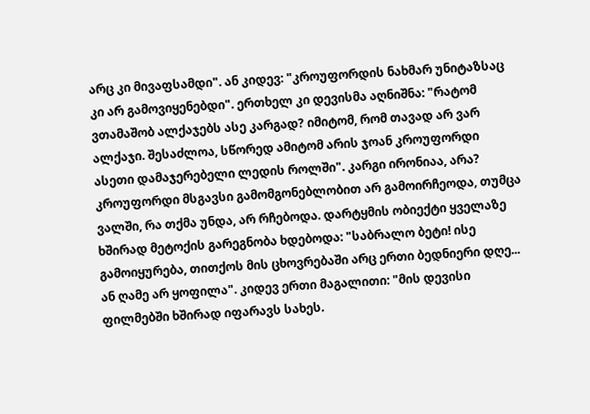არც კი მივაფსამდი". ან კიდევ: "კროუფორდის ნახმარ უნიტაზსაც კი არ გამოვიყენებდი". ერთხელ კი დევისმა აღნიშნა: "რატომ ვთამაშობ ალქაჯებს ასე კარგად? იმიტომ, რომ თავად არ ვარ ალქაჯი. შესაძლოა, სწორედ ამიტომ არის ჯოან კროუფორდი ასეთი დამაჯერებელი ლედის როლში". კარგი ირონიაა, არა?
კროუფორდი მსგავსი გამომგონებლობით არ გამოირჩეოდა, თუმცა ვალში, რა თქმა უნდა, არ რჩებოდა. დარტყმის ობიექტი ყველაზე ხშირად მეტოქის გარეგნობა ხდებოდა: "საბრალო ბეტი! ისე გამოიყურება, თითქოს მის ცხოვრებაში არც ერთი ბედნიერი დღე... ან ღამე არ ყოფილა". კიდევ ერთი მაგალითი: "მის დევისი ფილმებში ხშირად იფარავს სახეს.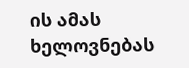ის ამას ხელოვნებას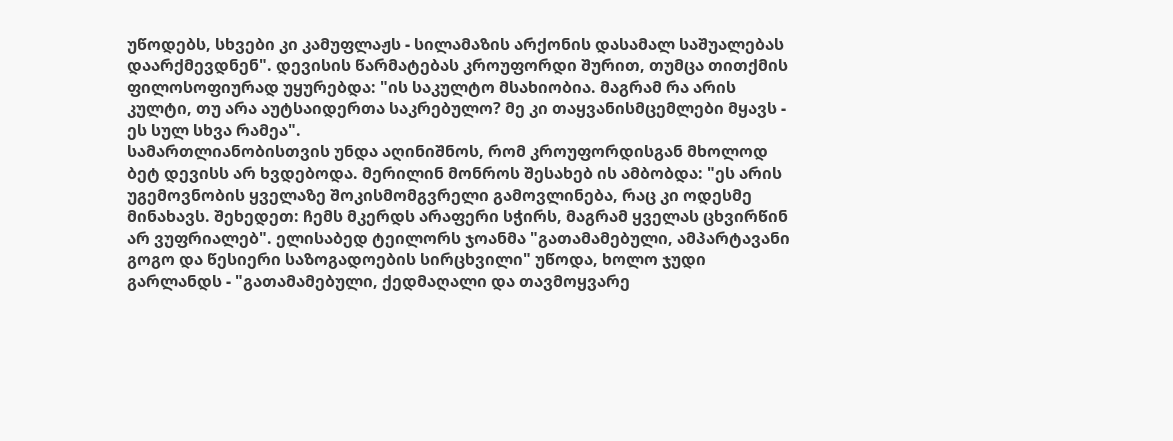უწოდებს, სხვები კი კამუფლაჟს - სილამაზის არქონის დასამალ საშუალებას დაარქმევდნენ". დევისის წარმატებას კროუფორდი შურით, თუმცა თითქმის ფილოსოფიურად უყურებდა: "ის საკულტო მსახიობია. მაგრამ რა არის კულტი, თუ არა აუტსაიდერთა საკრებულო? მე კი თაყვანისმცემლები მყავს - ეს სულ სხვა რამეა".
სამართლიანობისთვის უნდა აღინიშნოს, რომ კროუფორდისგან მხოლოდ ბეტ დევისს არ ხვდებოდა. მერილინ მონროს შესახებ ის ამბობდა: "ეს არის უგემოვნობის ყველაზე შოკისმომგვრელი გამოვლინება, რაც კი ოდესმე მინახავს. შეხედეთ: ჩემს მკერდს არაფერი სჭირს, მაგრამ ყველას ცხვირწინ არ ვუფრიალებ". ელისაბედ ტეილორს ჯოანმა "გათამამებული, ამპარტავანი გოგო და წესიერი საზოგადოების სირცხვილი" უწოდა, ხოლო ჯუდი გარლანდს - "გათამამებული, ქედმაღალი და თავმოყვარე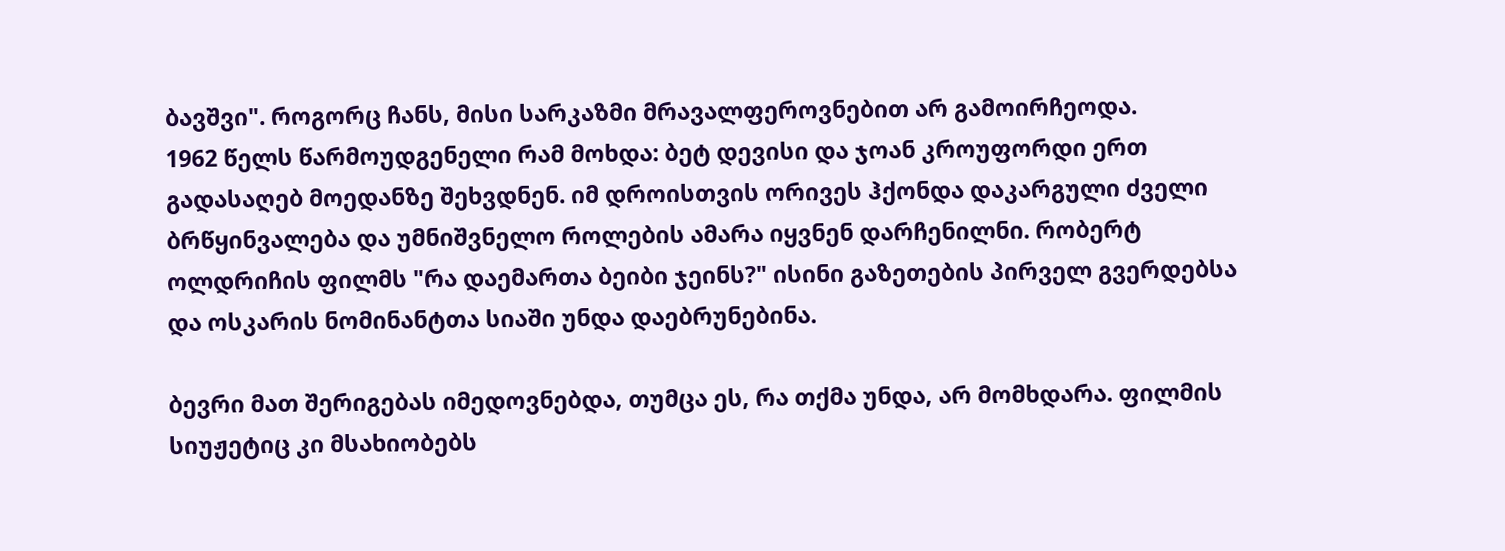ბავშვი". როგორც ჩანს, მისი სარკაზმი მრავალფეროვნებით არ გამოირჩეოდა.
1962 წელს წარმოუდგენელი რამ მოხდა: ბეტ დევისი და ჯოან კროუფორდი ერთ გადასაღებ მოედანზე შეხვდნენ. იმ დროისთვის ორივეს ჰქონდა დაკარგული ძველი ბრწყინვალება და უმნიშვნელო როლების ამარა იყვნენ დარჩენილნი. რობერტ ოლდრიჩის ფილმს "რა დაემართა ბეიბი ჯეინს?" ისინი გაზეთების პირველ გვერდებსა და ოსკარის ნომინანტთა სიაში უნდა დაებრუნებინა.

ბევრი მათ შერიგებას იმედოვნებდა, თუმცა ეს, რა თქმა უნდა, არ მომხდარა. ფილმის სიუჟეტიც კი მსახიობებს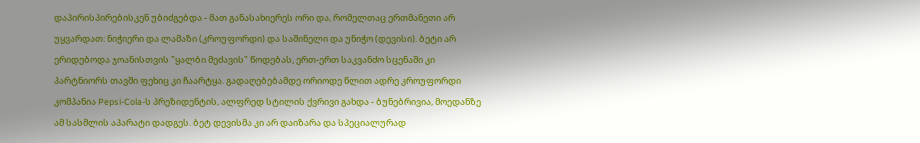დაპირისპირებისკენ უბიძგებდა - მათ განასახიერეს ორი და, რომელთაც ერთმანეთი არ უყვარდათ: ნიჭიერი და ლამაზი (კროუფორდი) და საშინელი და უნიჭო (დევისი). ბეტი არ ერიდებოდა ჯოანისთვის "ყალბი მეძავის" წოდებას, ერთ-ერთ საკვანძო სცენაში კი პარტნიორს თავში ფეხიც კი ჩაარტყა. გადაღებებამდე ორიოდე წლით ადრე კროუფორდი კომპანია Pepsi-Cola-ს პრეზიდენტის, ალფრედ სტილის ქვრივი გახდა - ბუნებრივია, მოედანზე ამ სასმლის აპარატი დადგეს. ბეტ დევისმა კი არ დაიზარა და სპეციალურად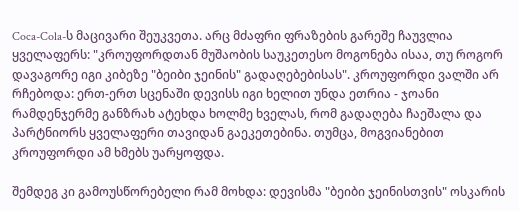Coca-Cola-ს მაცივარი შეუკვეთა. არც მძაფრი ფრაზების გარეშე ჩაუვლია ყველაფერს: "კროუფორდთან მუშაობის საუკეთესო მოგონება ისაა, თუ როგორ დავაგორე იგი კიბეზე "ბეიბი ჯეინის" გადაღებებისას". კროუფორდი ვალში არ რჩებოდა: ერთ-ერთ სცენაში დევისს იგი ხელით უნდა ეთრია - ჯოანი რამდენჯერმე განზრახ ატეხდა ხოლმე ხველას, რომ გადაღება ჩაეშალა და პარტნიორს ყველაფერი თავიდან გაეკეთებინა. თუმცა, მოგვიანებით კროუფორდი ამ ხმებს უარყოფდა.

შემდეგ კი გამოუსწორებელი რამ მოხდა: დევისმა "ბეიბი ჯეინისთვის" ოსკარის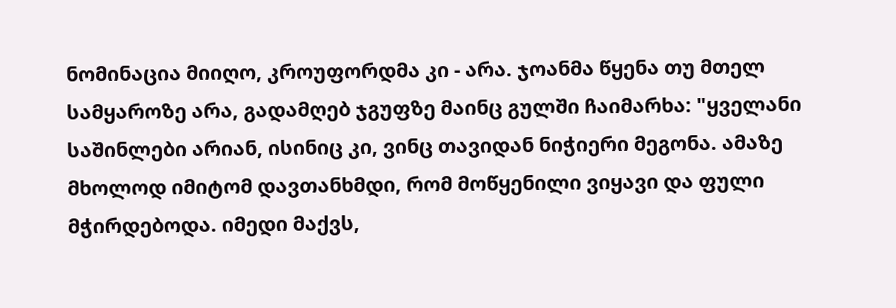ნომინაცია მიიღო, კროუფორდმა კი - არა. ჯოანმა წყენა თუ მთელ სამყაროზე არა, გადამღებ ჯგუფზე მაინც გულში ჩაიმარხა: "ყველანი საშინლები არიან, ისინიც კი, ვინც თავიდან ნიჭიერი მეგონა. ამაზე მხოლოდ იმიტომ დავთანხმდი, რომ მოწყენილი ვიყავი და ფული მჭირდებოდა. იმედი მაქვს,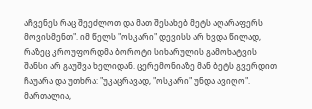აჩვენეს რაც შეეძლოთ და მათ შესახებ მეტს აღარაფერს მოვისმენთ". იმ წელს "ოსკარი" დევისს არ ხვდა წილად, რაზეც კროუფორდმა ბოროტი სიხარულის გამოხატვის შანსი არ გაუშვა ხელიდან. ცერემონიაზე მან ბეტს გვერდით ჩაუარა და უთხრა: "უკაცრავად, "ოსკარი" უნდა ავიღო". მართალია,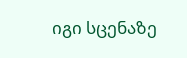იგი სცენაზე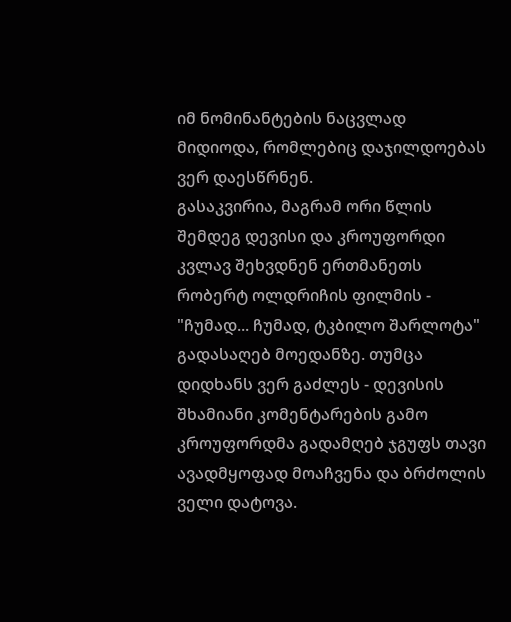იმ ნომინანტების ნაცვლად მიდიოდა, რომლებიც დაჯილდოებას ვერ დაესწრნენ.
გასაკვირია, მაგრამ ორი წლის შემდეგ დევისი და კროუფორდი კვლავ შეხვდნენ ერთმანეთს რობერტ ოლდრიჩის ფილმის - "ჩუმად... ჩუმად, ტკბილო შარლოტა" გადასაღებ მოედანზე. თუმცა დიდხანს ვერ გაძლეს - დევისის შხამიანი კომენტარების გამო კროუფორდმა გადამღებ ჯგუფს თავი ავადმყოფად მოაჩვენა და ბრძოლის ველი დატოვა.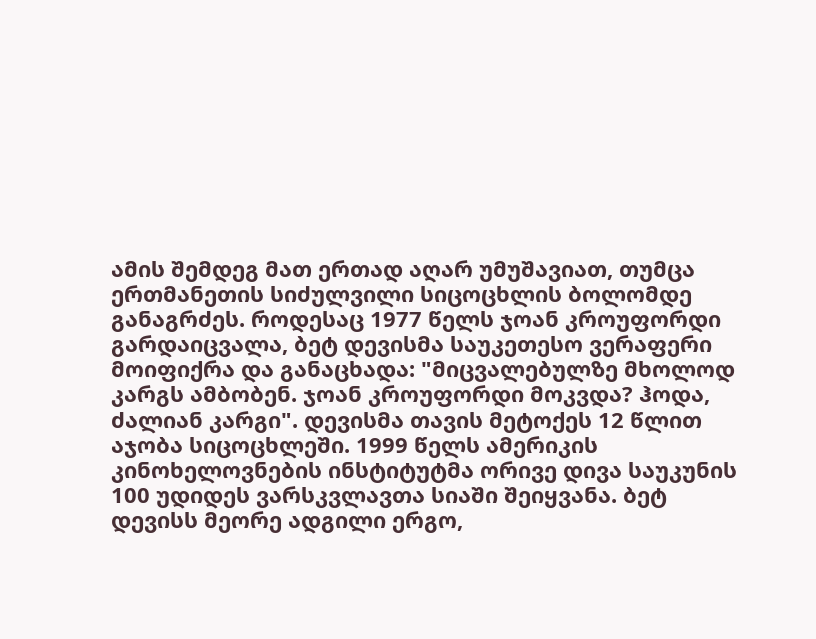ამის შემდეგ მათ ერთად აღარ უმუშავიათ, თუმცა ერთმანეთის სიძულვილი სიცოცხლის ბოლომდე განაგრძეს. როდესაც 1977 წელს ჯოან კროუფორდი გარდაიცვალა, ბეტ დევისმა საუკეთესო ვერაფერი მოიფიქრა და განაცხადა: "მიცვალებულზე მხოლოდ კარგს ამბობენ. ჯოან კროუფორდი მოკვდა? ჰოდა, ძალიან კარგი". დევისმა თავის მეტოქეს 12 წლით აჯობა სიცოცხლეში. 1999 წელს ამერიკის კინოხელოვნების ინსტიტუტმა ორივე დივა საუკუნის 100 უდიდეს ვარსკვლავთა სიაში შეიყვანა. ბეტ დევისს მეორე ადგილი ერგო,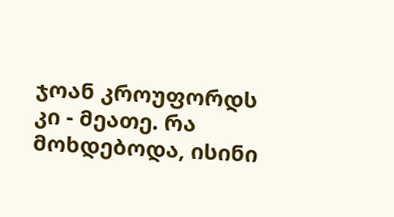ჯოან კროუფორდს კი - მეათე. რა მოხდებოდა, ისინი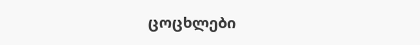ცოცხლები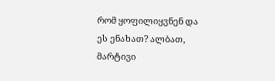რომ ყოფილიყვნენ და ეს ენახათ? ალბათ, მარტივი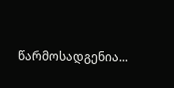წარმოსადგენია...